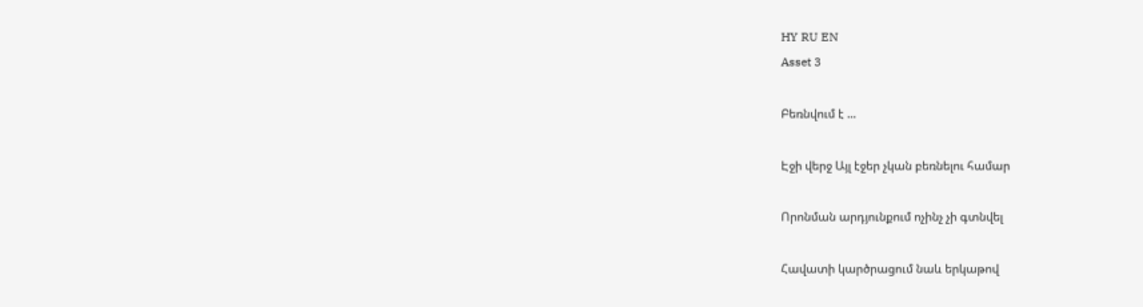HY RU EN
Asset 3

Բեռնվում է ...

Էջի վերջ Այլ էջեր չկան բեռնելու համար

Որոնման արդյունքում ոչինչ չի գտնվել

Հավատի կարծրացում նաև երկաթով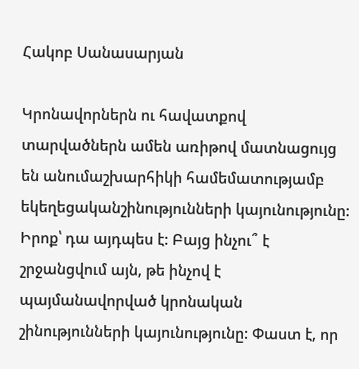Հակոբ Սանասարյան

Կրոնավորներն ու հավատքով տարվածներն ամեն առիթով մատնացույց են անումաշխարհիկի համեմատությամբ եկեղեցականշինությունների կայունությունը: Իրոք՝ դա այդպես է: Բայց ինչու՞ է շրջանցվում այն, թե ինչով է պայմանավորված կրոնական շինությունների կայունությունը: Փաստ է, որ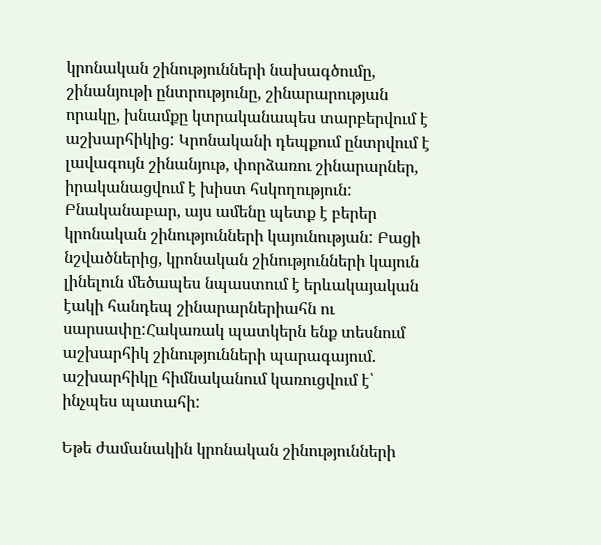կրոնական շինությունների նախագծումը, շինանյութի ընտրությունը, շինարարության որակը, խնամքը կտրականապես տարբերվում է աշխարհիկից: Կրոնականի դեպքում ընտրվում է լավագույն շինանյութ, փորձառու շինարարներ, իրականացվում է խիստ հսկողություն: Բնականաբար, այս ամենը պետք է բերեր կրոնական շինությունների կայունության: Բացի նշվածներից, կրոնական շինությունների կայուն լինելուն մեծապես նպաստում է երևակայական էակի հանդեպ շինարարներիահն ու սարսափը:Հակառակ պատկերն ենք տեսնում աշխարհիկ շինությունների պարագայում. աշխարհիկը հիմնականում կառուցվում է՝ ինչպես պատահի:

Եթե ժամանակին կրոնական շինությունների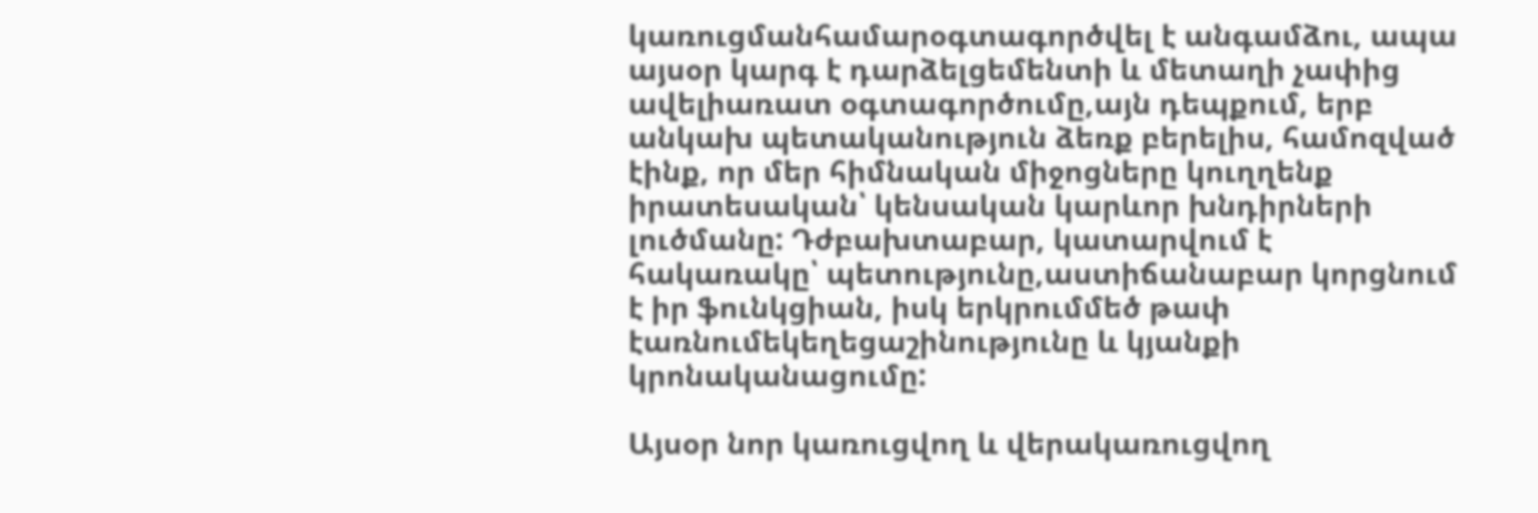կառուցմանհամարօգտագործվել է անգամձու, ապա այսօր կարգ է դարձելցեմենտի և մետաղի չափից ավելիառատ օգտագործումը,այն դեպքում, երբ անկախ պետականություն ձեռք բերելիս, համոզված էինք, որ մեր հիմնական միջոցները կուղղենք իրատեսական՝ կենսական կարևոր խնդիրների լուծմանը: Դժբախտաբար, կատարվում է հակառակը՝ պետությունը,աստիճանաբար կորցնում է իր ֆունկցիան, իսկ երկրումմեծ թափ էառնումեկեղեցաշինությունը և կյանքի կրոնականացումը:

Այսօր նոր կառուցվող և վերակառուցվող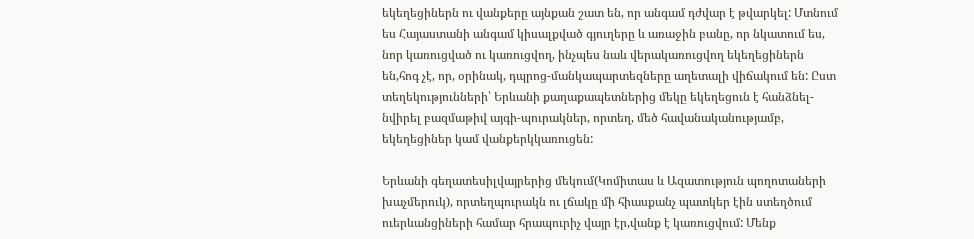եկեղեցիներն ու վանքերը այնքան շատ են, որ անգամ դժվար է թվարկել: Մտնում ես Հայաստանի անգամ կիսալքված գյուղերը և առաջին բանը, որ նկատում ես, նոր կառուցված ու կառուցվող, ինչպես նաև վերակառուցվող եկեղեցիներն են,հոգ չէ, որ, օրինակ, դպրոց-մանկապարտեզները աղետալի վիճակում են: Ըստ տեղեկությունների՝ Երևանի քաղաքապետներից մեկը եկեղեցուն է հանձնել-նվիրել բազմաթիվ այգի-պուրակներ, որտեղ, մեծ հավանականությամբ, եկեղեցիներ կամ վանքերկկառուցեն:

Երևանի գեղատեսիլվայրերից մեկում(Կոմիտաս և Ազատություն պողոտաների խաչմերուկ), որտեղպուրակն ու լճակը մի հիասքանչ պատկեր էին ստեղծում ուերևանցիների համար հրապուրիչ վայր էր,վանք է կառուցվում: Մենք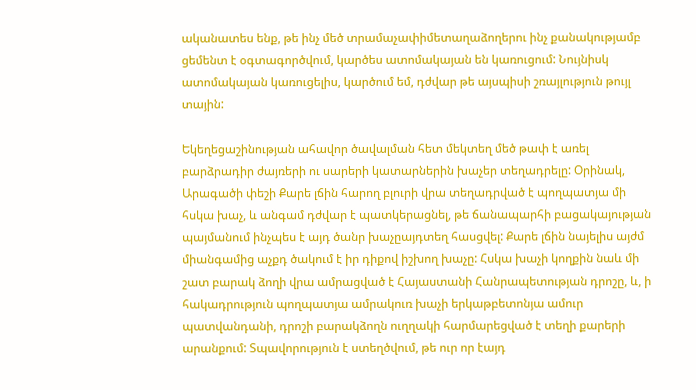ականատես ենք, թե ինչ մեծ տրամաչափիմետաղաձողերու ինչ քանակությամբ ցեմենտ է օգտագործվում, կարծես ատոմակայան են կառուցում: Նույնիսկ ատոմակայան կառուցելիս, կարծում եմ, դժվար թե այսպիսի շռայլություն թույլ տային:

Եկեղեցաշինության ահավոր ծավալման հետ մեկտեղ մեծ թափ է առել բարձրադիր ժայռերի ու սարերի կատարներին խաչեր տեղադրելը: Օրինակ, Արագածի փեշի Քարե լճին հարող բլուրի վրա տեղադրված է պողպատյա մի հսկա խաչ, և անգամ դժվար է պատկերացնել, թե ճանապարհի բացակայության պայմանում ինչպես է այդ ծանր խաչըայդտեղ հասցվել: Քարե լճին նայելիս այժմ միանգամից աչքդ ծակում է իր դիքով իշխող խաչը: Հսկա խաչի կողքին նաև մի շատ բարակ ձողի վրա ամրացված է Հայաստանի Հանրապետության դրոշը, և, ի հակադրություն պողպատյա ամրակուռ խաչի երկաթբետոնյա ամուր պատվանդանի, դրոշի բարակձողն ուղղակի հարմարեցված է տեղի քարերի արանքում: Տպավորություն է ստեղծվում, թե ուր որ էայդ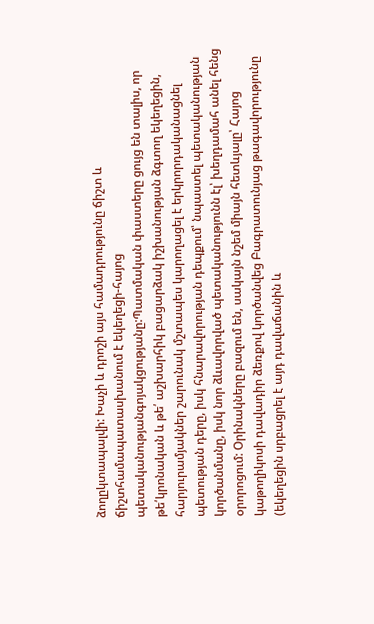ձողըկտապալվի: Խաչի և դրոշի այս համադրությունը ճիշտ և ճիշտհամապատասխանում է եկեղեցի-հայոց պետականությանգոյակցությանը:Պատմական փաստերը ցույց են տալիս, որ թե՛կրոնական և թե՛ աշխարհիկ բացարձակ իշխանության ձգտող եկեղեցին, հարյուրամյակներ շարունակ մշտապես կարողացել է երկրորդականացնել պետության դերը, իսկ հնարավորության դեպքում՝ նպաստել պետականության կործանմանը, իսկ նոր ձևավորված պետականությունն էլ՝ խեղդամահ անել հենց օրորոցում: Օրինակները բազում են, սակայն նշեմ միայն հետևյալը՝ Հայոց կաթողիկոսի դավադիր ձեռքով կործանվեց Բագրատունյաց թագավորությունը (եկեղեցին սրբացրել է այդ դավաճանին և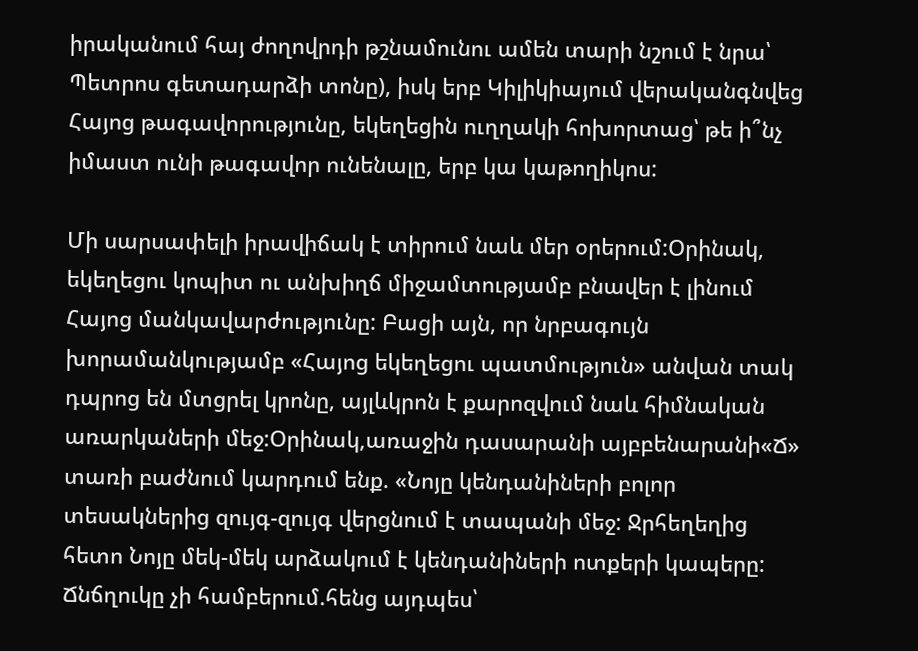իրականում հայ ժողովրդի թշնամունու ամեն տարի նշում է նրա՝ Պետրոս գետադարձի տոնը), իսկ երբ Կիլիկիայում վերականգնվեց Հայոց թագավորությունը, եկեղեցին ուղղակի հոխորտաց՝ թե ի՞նչ իմաստ ունի թագավոր ունենալը, երբ կա կաթողիկոս:

Մի սարսափելի իրավիճակ է տիրում նաև մեր օրերում:Օրինակ, եկեղեցու կոպիտ ու անխիղճ միջամտությամբ բնավեր է լինում Հայոց մանկավարժությունը: Բացի այն, որ նրբագույն խորամանկությամբ «Հայոց եկեղեցու պատմություն» անվան տակ դպրոց են մտցրել կրոնը, այլևկրոն է քարոզվում նաև հիմնական առարկաների մեջ:Օրինակ,առաջին դասարանի այբբենարանի«Ճ» տառի բաժնում կարդում ենք. «Նոյը կենդանիների բոլոր տեսակներից զույգ-զույգ վերցնում է տապանի մեջ: Ջրհեղեղից հետո Նոյը մեկ-մեկ արձակում է կենդանիների ոտքերի կապերը: Ճնճղուկը չի համբերում.հենց այդպես՝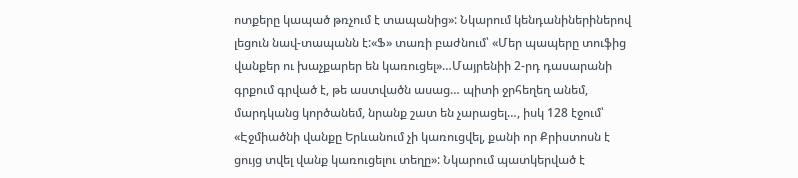ոտքերը կապած թռչում է տապանից»: Նկարում կենդանիներիներով լեցուն նավ-տապանն է:«Ֆ» տառի բաժնում՝ «Մեր պապերը տուֆից վանքեր ու խաչքարեր են կառուցել»…Մայրենիի 2-րդ դասարանի գրքում գրված է, թե աստվածն ասաց… պիտի ջրհեղեղ անեմ, մարդկանց կործանեմ, նրանք շատ են չարացել…, իսկ 128 էջում՝ «Էջմիածնի վանքը Երևանում չի կառուցվել, քանի որ Քրիստոսն է ցույց տվել վանք կառուցելու տեղը»: Նկարում պատկերված է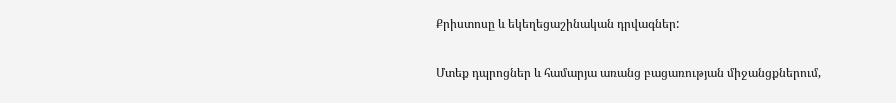Քրիստոսը և եկեղեցաշինական դրվագներ:

Մտեք դպրոցներ և համարյա առանց բացառության միջանցքներում,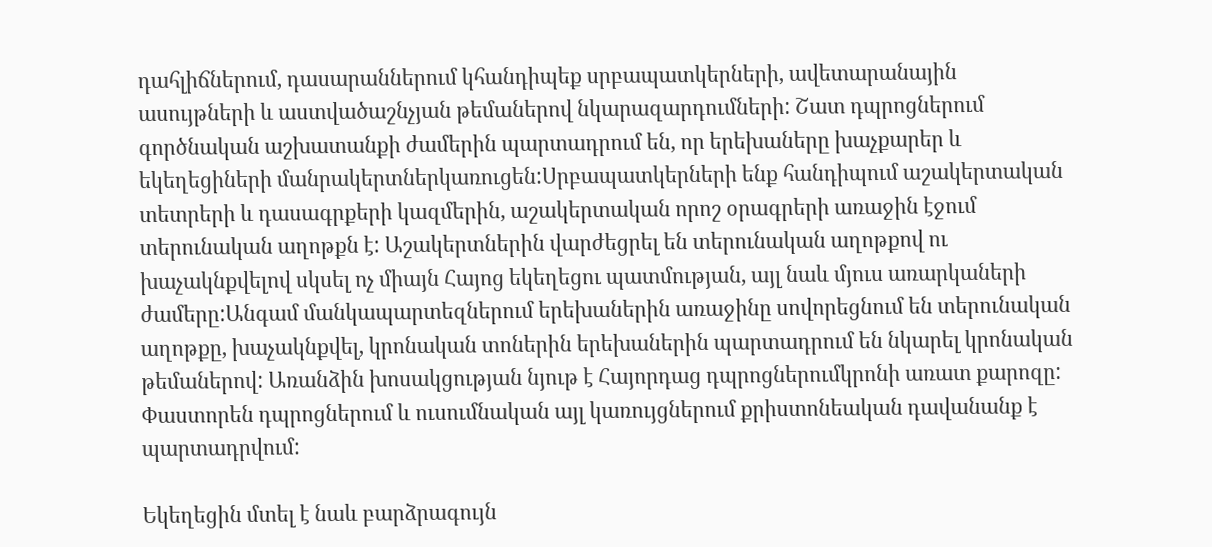դահլիճներում, դասարաններում կհանդիպեք սրբապատկերների, ավետարանային ասույթների և աստվածաշնչյան թեմաներով նկարազարդումների: Շատ դպրոցներում գործնական աշխատանքի ժամերին պարտադրում են, որ երեխաները խաչքարեր և եկեղեցիների մանրակերտներկառուցեն:Սրբապատկերների ենք հանդիպում աշակերտական տետրերի և դասագրքերի կազմերին, աշակերտական որոշ օրագրերի առաջին էջում տերունական աղոթքն է: Աշակերտներին վարժեցրել են տերունական աղոթքով ու խաչակնքվելով սկսել ոչ միայն Հայոց եկեղեցու պատմության, այլ նաև մյուս առարկաների ժամերը:Անգամ մանկապարտեզներում երեխաներին առաջինը սովորեցնում են տերունական աղոթքը, խաչակնքվել, կրոնական տոներին երեխաներին պարտադրում են նկարել կրոնական թեմաներով: Առանձին խոսակցության նյութ է Հայորդաց դպրոցներումկրոնի առատ քարոզը: Փաստորեն դպրոցներում և ուսումնական այլ կառույցներում քրիստոնեական դավանանք է պարտադրվում:

Եկեղեցին մտել է նաև բարձրագույն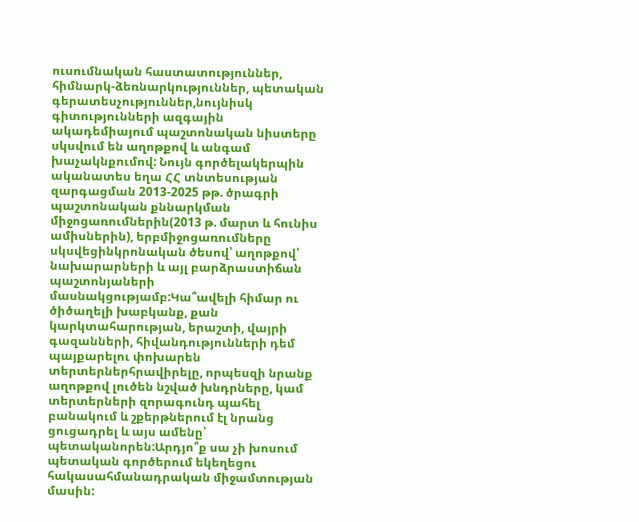ուսումնական հաստատություններ, հիմնարկ-ձեռնարկություններ, պետական գերատեսչություններ,նույնիսկ գիտությունների ազգային ակադեմիայում պաշտոնական նիստերը սկսվում են աղոթքով և անգամ խաչակնքումով: Նույն գործելակերպին ականատես եղա ՀՀ տնտեսության զարգացման 2013-2025 թթ. ծրագրի պաշտոնական քննարկման միջոցառումներին(2013 թ. մարտ և հունիս ամիսներին), երբմիջոցառումները սկսվեցինկրոնական ծեսով՝ աղոթքով՝ նախարարների և այլ բարձրաստիճան պաշտոնյաների մասնակցությամբ:Կա՞ավելի հիմար ու ծիծաղելի խաբկանք, քան կարկտահարության, երաշտի, վայրի գազանների, հիվանդությունների դեմ պայքարելու փոխարեն տերտերներհրավիրելը, որպեսզի նրանք աղոթքով լուծեն նշված խնդրները, կամ տերտերների զորագունդ պահել բանակում և շքերթներում էլ նրանց ցուցադրել և այս ամենը՝ պետականորեն:Արդյո՞ք սա չի խոսում պետական գործերում եկեղեցու հակասահմանադրական միջամտության մասին: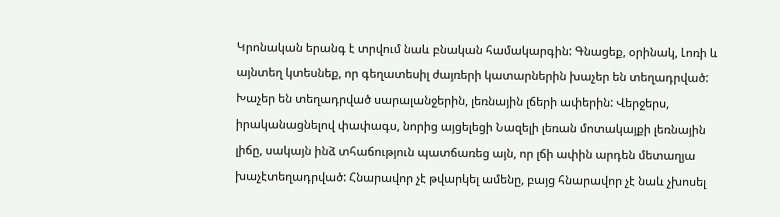Կրոնական երանգ է տրվում նաև բնական համակարգին: Գնացեք, օրինակ, Լոռի և այնտեղ կտեսնեք, որ գեղատեսիլ ժայռերի կատարներին խաչեր են տեղադրված: Խաչեր են տեղադրված սարալանջերին, լեռնային լճերի ափերին: Վերջերս, իրականացնելով փափագս, նորից այցելեցի Նազելի լեռան մոտակայքի լեռնային լիճը, սակայն ինձ տհաճություն պատճառեց այն, որ լճի ափին արդեն մետաղյա խաչէտեղադրված: Հնարավոր չէ թվարկել ամենը, բայց հնարավոր չէ նաև չխոսել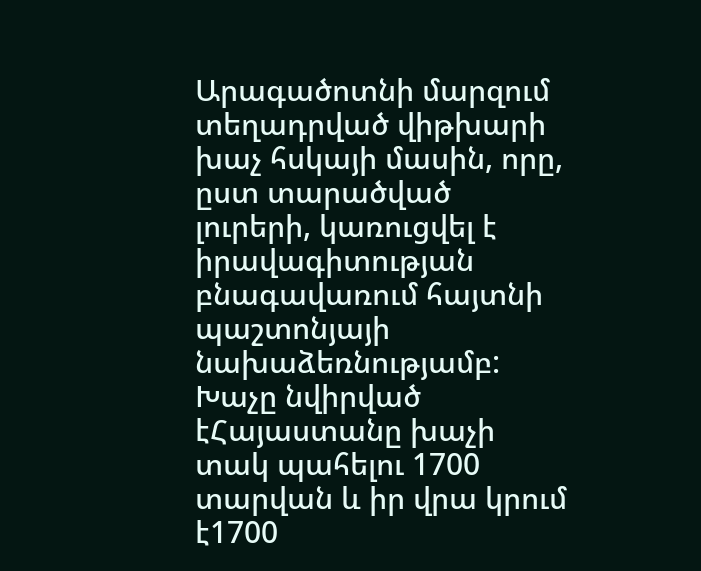Արագածոտնի մարզում տեղադրված վիթխարի խաչ հսկայի մասին, որը, ըստ տարածված լուրերի, կառուցվել է իրավագիտության բնագավառում հայտնի պաշտոնյայի նախաձեռնությամբ: Խաչը նվիրված էՀայաստանը խաչի տակ պահելու 1700 տարվան և իր վրա կրում է1700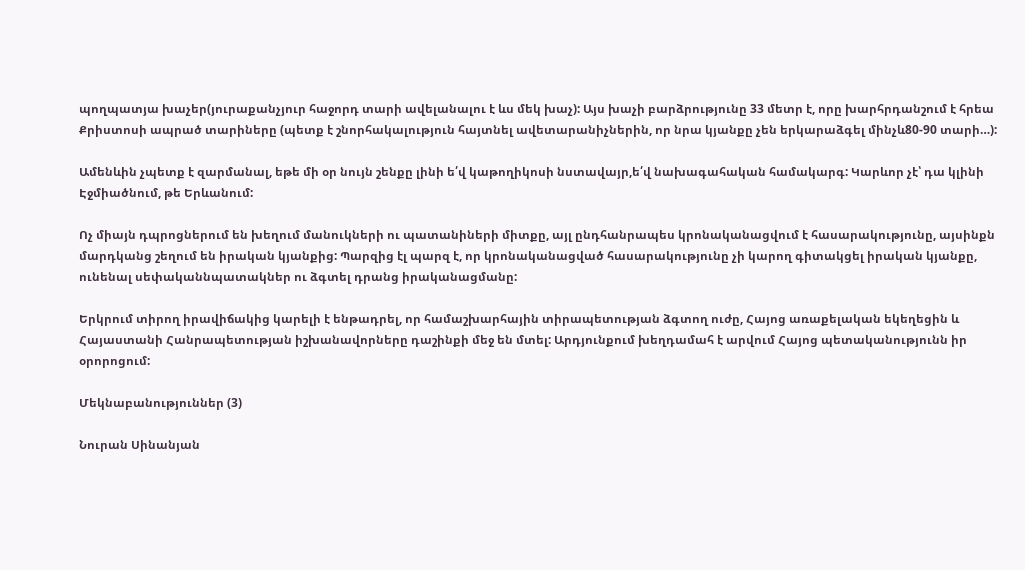պողպատյա խաչեր(յուրաքանչյուր հաջորդ տարի ավելանալու է ևս մեկ խաչ): Այս խաչի բարձրությունը 33 մետր է, որը խարհրդանշում է հրեա Քրիստոսի ապրած տարիները (պետք է շնորհակալություն հայտնել ավետարանիչներին, որ նրա կյանքը չեն երկարաձգել մինչև80-90 տարի…):

Ամենևին չպետք է զարմանալ, եթե մի օր նույն շենքը լինի ե՛վ կաթողիկոսի նստավայր,ե՛վ նախագահական համակարգ: Կարևոր չէ՝ դա կլինի Էջմիածնում, թե Երևանում:

Ոչ միայն դպրոցներում են խեղում մանուկների ու պատանիների միտքը, այլ ընդհանրապես կրոնականացվում է հասարակությունը, այսինքն մարդկանց շեղում են իրական կյանքից: Պարզից էլ պարզ է, որ կրոնականացված հասարակությունը չի կարող գիտակցել իրական կյանքը, ունենալ սեփականնպատակներ ու ձգտել դրանց իրականացմանը:

Երկրում տիրող իրավիճակից կարելի է ենթադրել, որ համաշխարհային տիրապետության ձգտող ուժը, Հայոց առաքելական եկեղեցին և Հայաստանի Հանրապետության իշխանավորները դաշինքի մեջ են մտել: Արդյունքում խեղդամահ է արվում Հայոց պետականությունն իր օրորոցում:

Մեկնաբանություններ (3)

Նուրան Սինանյան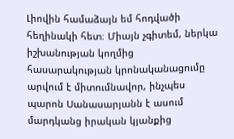Լիովին համաձայն եմ հոդվածի հեղինակի հետ։ Միայն չգիտեմ, ներկա իշխանության կողմից հասարակության կրոնականացումը արվում է միտումնավոր, ինչպես պարոն Սանասարյանն է ասում մարդկանց իրական կյանքից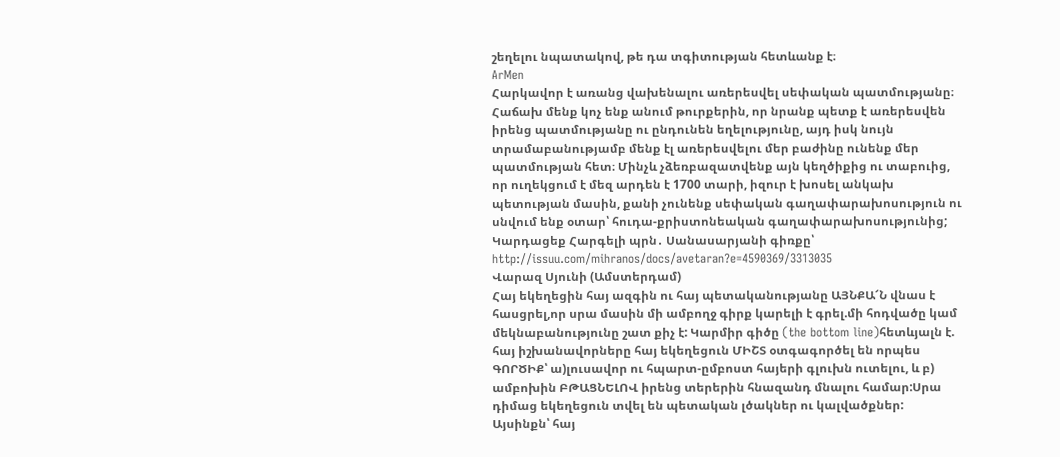շեղելու նպատակով, թե դա տգիտության հետևանք է։
ArMen
Հարկավոր է առանց վախենալու առերեսվել սեփական պատմությանը։ Հաճախ մենք կոչ ենք անում թուրքերին, որ նրանք պետք է առերեսվեն իրենց պատմությանը ու ընդունեն եղելությունը, այդ իսկ նույն տրամաբանությամբ մենք էլ առերեսվելու մեր բաժինը ունենք մեր պատմության հետ։ Մինչև չձեռբազատվենք այն կեղծիքից ու տաբուից, որ ուղեկցում է մեզ արդեն է 1700 տարի, իզուր է խոսել անկախ պետության մասին, քանի չունենք սեփական գաղափարախոսություն ու սնվում ենք օտար՝ հուդա-քրիստոնեական գաղափարախոսությունից; Կարդացեք Հարգելի պրն․ Սանասարյանի գիռքը՝ http://issuu.com/mihranos/docs/avetaran?e=4590369/3313035
Վարազ Սյունի (Ամստերդամ)
Հայ եկեղեցին հայ ազգին ու հայ պետականությանը ԱՅՆՔԱ՜Ն վնաս է հասցրել,որ սրա մասին մի ամբողջ գիրք կարելի է գրել.մի հոդվածը կամ մեկնաբանությունը շատ քիչ է: Կարմիր գիծը (the bottom line)հետևյալն է. հայ իշխանավորները հայ եկեղեցուն ՄԻՇՏ օտգագործել են որպես ԳՈՐԾԻՔ՝ ա)լուսավոր ու հպարտ-ըմբոստ հայերի գլուխն ուտելու, և բ) ամբոխին ԲԹԱՑՆԵԼՈՎ իրենց տերերին հնազանդ մնալու համար:Սրա դիմաց եկեղեցուն տվել են պետական լծակներ ու կալվածքներ: Այսինքն՝ հայ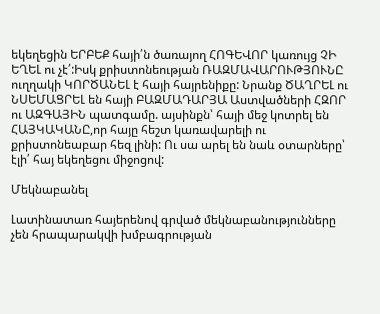եկեղեցին ԵՐԲԵՔ հայի՛ն ծառայող ՀՈԳԵՎՈՐ կառույց ՉԻ ԵՂԵԼ ու չէ՛:Իսկ քրիստոնեության ՌԱԶՄԱՎԱՐՈՒԹՅՈՒՆԸ ուղղակի ԿՈՐԾԱՆԵԼ է հայի հայրենիքը: Նրանք ԾԱՂՐԵԼ ու ՆՍԵՄԱՑՐԵԼ են հայի ԲԱԶՄԱԴԱՐՅԱ Աստվածների ՀԶՈՐ ու ԱԶԳԱՅԻՆ պատգամը. այսինքն՝ հայի մեջ կոտրել են ՀԱՅԿԱԿԱՆԸ,որ հայը հեշտ կառավարելի ու քրիստոնեաբար հեզ լինի: Ու սա արել են նաև օտարները՝ էլի՛ հայ եկեղեցու միջոցով:

Մեկնաբանել

Լատինատառ հայերենով գրված մեկնաբանությունները չեն հրապարակվի խմբագրության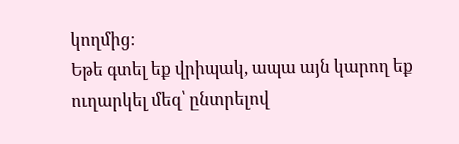կողմից։
Եթե գտել եք վրիպակ, ապա այն կարող եք ուղարկել մեզ՝ ընտրելով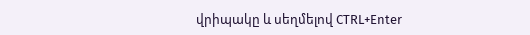վրիպակը և սեղմելով CTRL+Enter